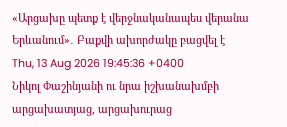«Արցախը պետք է վերջնականապես վերանա Երևանում»․ Բաքվի ախորժակը բացվել է
Thu, 13 Aug 2026 19:45:36 +0400
Նիկոլ Փաշինյանի ու նրա իշխանախմբի արցախատյաց, արցախուրաց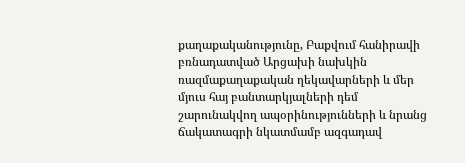քաղաքականությունը, Բաքվում հանիրավի բռնադատված Արցախի նախկին ռազմաքաղաքական ղեկավարների և մեր մյուս հայ բանտարկյալների դեմ շարունակվող ապօրինությունների և նրանց ճակատագրի նկատմամբ ազգադավ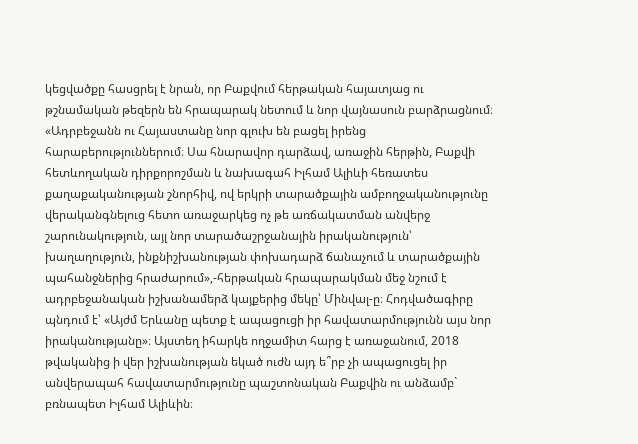կեցվածքը հասցրել է նրան, որ Բաքվում հերթական հայատյաց ու թշնամական թեզերն են հրապարակ նետում և նոր վայնասուն բարձրացնում։
«Ադրբեջանն ու Հայաստանը նոր գլուխ են բացել իրենց հարաբերություններում։ Սա հնարավոր դարձավ, առաջին հերթին, Բաքվի հետևողական դիրքորոշման և նախագահ Իլհամ Ալիևի հեռատես քաղաքականության շնորհիվ, ով երկրի տարածքային ամբողջականությունը վերականգնելուց հետո առաջարկեց ոչ թե առճակատման անվերջ շարունակություն, այլ նոր տարածաշրջանային իրականություն՝ խաղաղություն, ինքնիշխանության փոխադարձ ճանաչում և տարածքային պահանջներից հրաժարում»,-հերթական հրապարակման մեջ նշում է ադրբեջանական իշխանամերձ կայքերից մեկը՝ Մինվալ-ը։ Հոդվածագիրը պնդում է՝ «Այժմ Երևանը պետք է ապացուցի իր հավատարմությունն այս նոր իրականությանը»։ Այստեղ իհարկե ողջամիտ հարց է առաջանում, 2018 թվականից ի վեր իշխանության եկած ուժն այդ ե՞րբ չի ապացուցել իր անվերապահ հավատարմությունը պաշտոնական Բաքվին ու անձամբ` բռնապետ Իլհամ Ալիևին։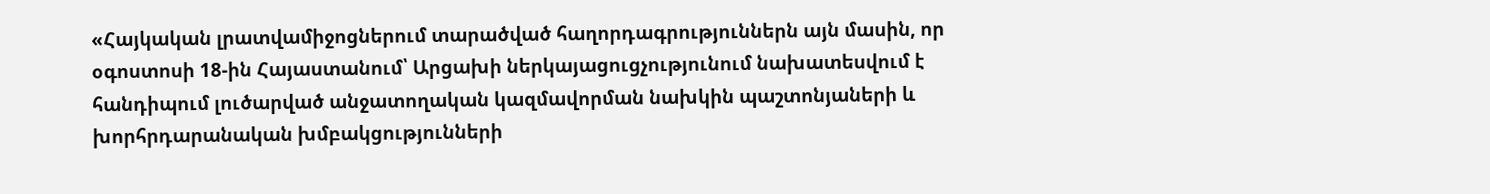«Հայկական լրատվամիջոցներում տարածված հաղորդագրություններն այն մասին, որ օգոստոսի 18-ին Հայաստանում՝ Արցախի ներկայացուցչությունում նախատեսվում է հանդիպում լուծարված անջատողական կազմավորման նախկին պաշտոնյաների և խորհրդարանական խմբակցությունների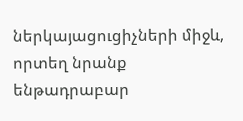ներկայացուցիչների միջև, որտեղ նրանք ենթադրաբար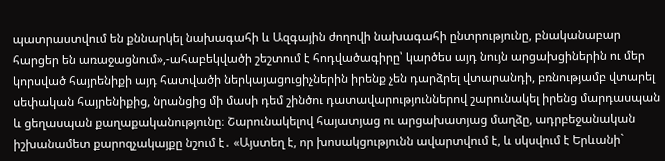պատրաստվում են քննարկել նախագահի և Ազգային ժողովի նախագահի ընտրությունը, բնականաբար հարցեր են առաջացնում»,-ահաբեկվածի շեշտում է հոդվածագիրը՝ կարծես այդ նույն արցախցիներին ու մեր կորսված հայրենիքի այդ հատվածի ներկայացուցիչներին իրենք չեն դարձրել վտարանդի, բռնությամբ վտարել սեփական հայրենիքից, նրանցից մի մասի դեմ շինծու դատավարություններով շարունակել իրենց մարդասպան և ցեղասպան քաղաքականությունը։ Շարունակելով հայատյաց ու արցախատյաց մաղձը, ադրբեջանական իշխանամետ քարոզչակայքը նշում է․ «Այստեղ է, որ խոսակցությունն ավարտվում է, և սկսվում է Երևանի`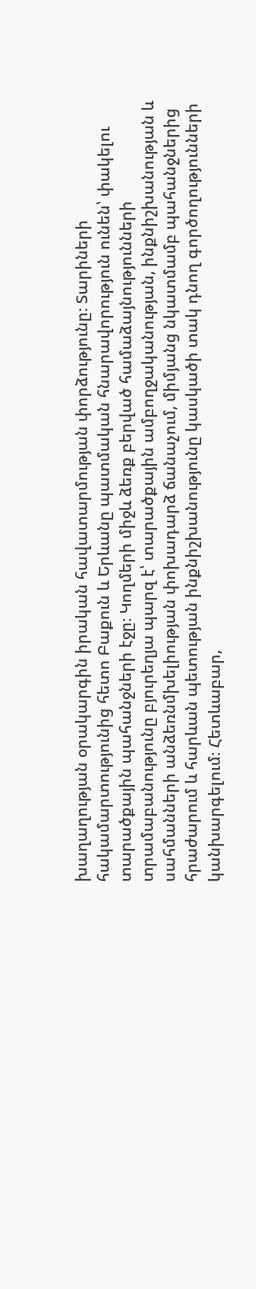խաղաղության օրակարգին իրական հավատարմության փորձությունը։ Տարիների հակամարտությունից հետո Բաքուն և Երևանը պատմական հնարավորություն ունեն՝ փակելու տարածքային պահանջների էջը։ Կողմերի միջև ձեռք բերված համաձայնությունների տրամաբանությունը բյուրեղյա պարզ է՝ տարածքային ամբողջականության, ինքնիշխանության և սահմանների անձեռնմխելիության փոխադարձ ճանաչում, միմյանց նկատմամբ պահանջներից հրաժարում և հարևան պետության ինքնիշխանությունը կասկածի տակ դնող գործողությունների կանխարգելում։ Հետևաբար,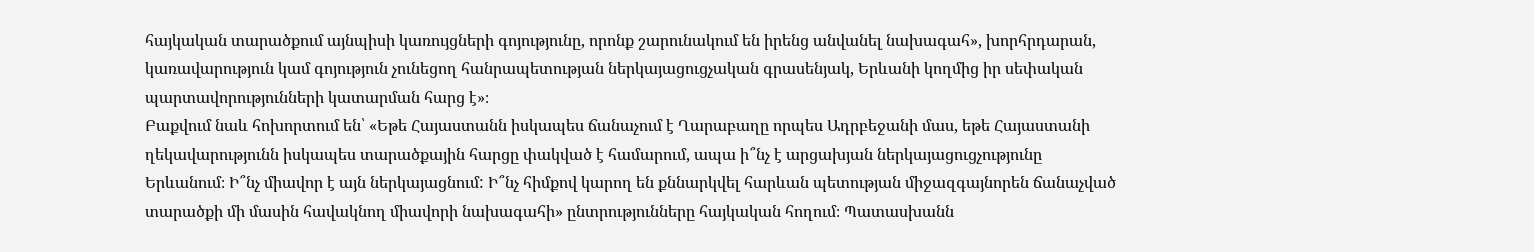հայկական տարածքում այնպիսի կառույցների գոյությունը, որոնք շարունակում են իրենց անվանել նախագահ», խորհրդարան, կառավարություն կամ գոյություն չունեցող հանրապետության ներկայացուցչական գրասենյակ, Երևանի կողմից իր սեփական պարտավորությունների կատարման հարց է»։
Բաքվում նաև հոխորտում են՝ «Եթե Հայաստանն իսկապես ճանաչում է Ղարաբաղը որպես Ադրբեջանի մաս, եթե Հայաստանի ղեկավարությունն իսկապես տարածքային հարցը փակված է համարում, ապա ի՞նչ է արցախյան ներկայացուցչությունը Երևանում։ Ի՞նչ միավոր է այն ներկայացնում: Ի՞նչ հիմքով կարող են քննարկվել հարևան պետության միջազգայնորեն ճանաչված տարածքի մի մասին հավակնող միավորի նախագահի» ընտրությունները հայկական հողում։ Պատասխանն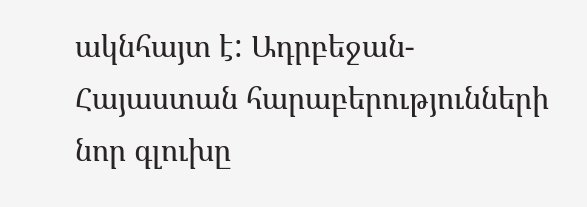ակնհայտ է: Ադրբեջան-Հայաստան հարաբերությունների նոր գլուխը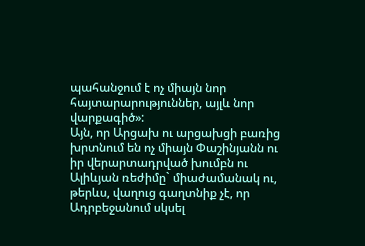պահանջում է ոչ միայն նոր հայտարարություններ, այլև նոր վարքագիծ»:
Այն, որ Արցախ ու արցախցի բառից խրտնում են ոչ միայն Փաշինյանն ու իր վերարտադրված խումբն ու Ալիևյան ռեժիմը` միաժամանակ ու, թերևս, վաղուց գաղտնիք չէ, որ Ադրբեջանում սկսել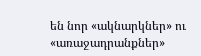են նոր «ակնարկներ» ու «առաջադրանքներ»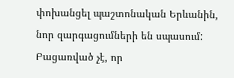փոխանցել պաշտոնական Երևանին, նոր զարգացումների են սպասում: Բացառված չէ, որ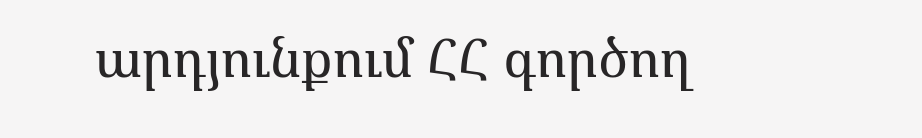արդյունքում ՀՀ գործող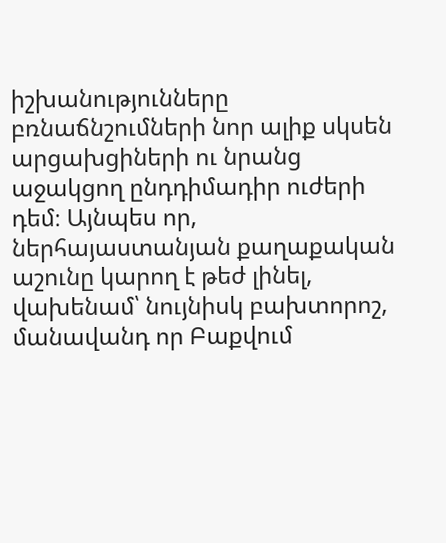իշխանությունները բռնաճնշումների նոր ալիք սկսեն արցախցիների ու նրանց աջակցող ընդդիմադիր ուժերի դեմ։ Այնպես որ, ներհայաստանյան քաղաքական աշունը կարող է թեժ լինել, վախենամ՝ նույնիսկ բախտորոշ, մանավանդ որ Բաքվում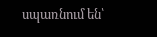սպառնում են՝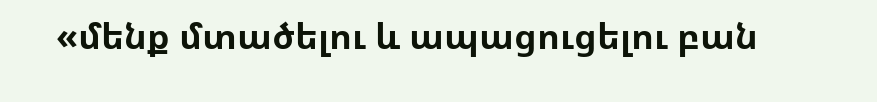«մենք մտածելու և ապացուցելու բան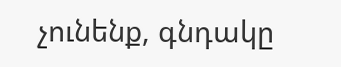չունենք, գնդակը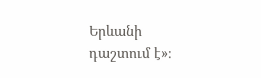Երևանի դաշտում է»։